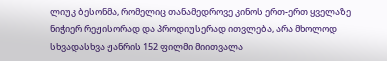ლიუკ ბესონმა, რომელიც თანამედროვე კინოს ერთ-ერთ ყველაზე ნიჭიერ რეჟისორად და პროდიუსერად ითვლება, არა მხოლოდ სხვადასხვა ჟანრის 152 ფილმი მიითვალა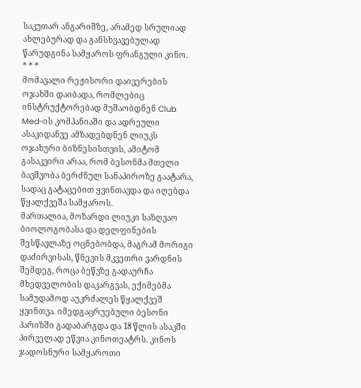საკუთარ ანგარიშზე, არამედ სრულიად ახლებურად და განსხვავებულად წარუდგინა სამყაროს ფრანგული კინო.
* * *
მომავალი რეჟისორი დაივერების ოჯახში დაიბადა, რომლებიც ინსტრუქტორებად მუშაობდნენ Club Med-ის კომპანიაში და ადრეული ასაკიდანვე ამზადებდნენ ლიუკს ოჯახური ბიზნესისთვის, ამიტომ გასაკვირი არაა, რომ ბესონმა მთელი ბავშვობა ბერძნულ სანაპიროზე გაატარა, სადაც გატაცებით ყვინთავდა და იღებდა წყალქვეშა სამყაროს.
მართალია, მოზარდი ლიუკი საზღვაო ბიოლოგობასა და დელფინების შესწავლაზე ოცნებობდა, მაგრამ მორიგი დაძირვისას, წნევის მკვეთრი ვარდნის შემდეგ, როცა ბეწვზე გადაურჩა მხედველობის დაკარგვას, ექიმებმა სამუდამოდ აუკრძალეს წყალქვეშ ყვინთვა. იმედგაცრუებული ბესონი პარიზში გადაბარგდა და 18 წლის ასაკში პირველად ეწვია კინოთეატრს. კინოს ჯადოსნური სამყაროთი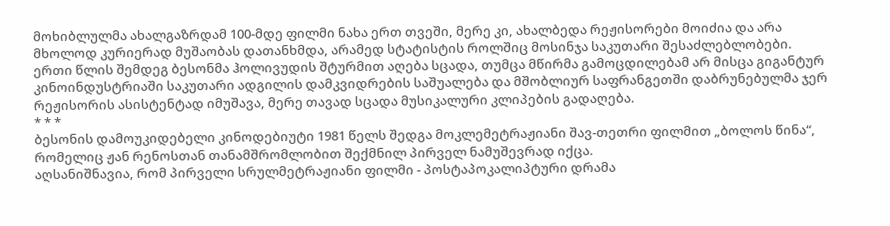მოხიბლულმა ახალგაზრდამ 100-მდე ფილმი ნახა ერთ თვეში, მერე კი, ახალბედა რეჟისორები მოიძია და არა მხოლოდ კურიერად მუშაობას დათანხმდა, არამედ სტატისტის როლშიც მოსინჯა საკუთარი შესაძლებლობები.
ერთი წლის შემდეგ ბესონმა ჰოლივუდის შტურმით აღება სცადა, თუმცა მწირმა გამოცდილებამ არ მისცა გიგანტურ კინოინდუსტრიაში საკუთარი ადგილის დამკვიდრების საშუალება და მშობლიურ საფრანგეთში დაბრუნებულმა ჯერ რეჟისორის ასისტენტად იმუშავა, მერე თავად სცადა მუსიკალური კლიპების გადაღება.
* * *
ბესონის დამოუკიდებელი კინოდებიუტი 1981 წელს შედგა მოკლემეტრაჟიანი შავ-თეთრი ფილმით „ბოლოს წინა“, რომელიც ჟან რენოსთან თანამშრომლობით შექმნილ პირველ ნამუშევრად იქცა.
აღსანიშნავია, რომ პირველი სრულმეტრაჟიანი ფილმი - პოსტაპოკალიპტური დრამა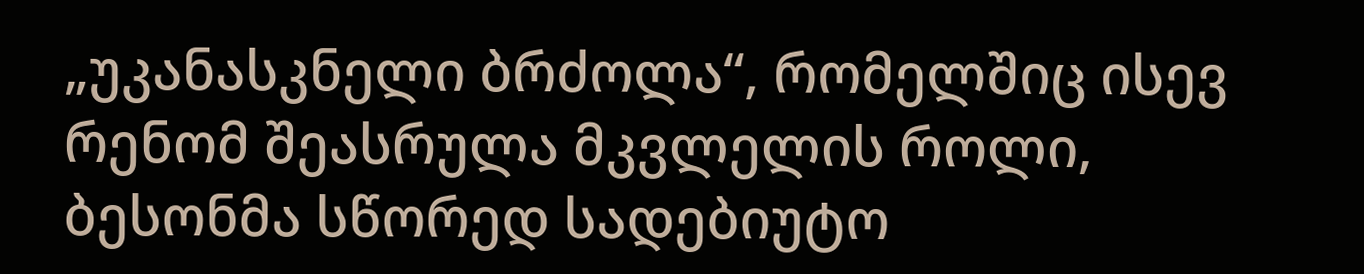„უკანასკნელი ბრძოლა“, რომელშიც ისევ რენომ შეასრულა მკვლელის როლი, ბესონმა სწორედ სადებიუტო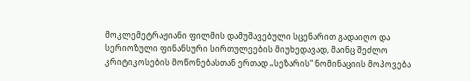მოკლემეტრაჟიანი ფილმის დამუშავებული სცენარით გადაიღო და სერიოზული ფინანსური სირთულეების მიუხედავად, მაინც შეძლო კრიტიკოსების მოწონებასთან ერთად „სეზარის“ ნომინაციის მოპოვება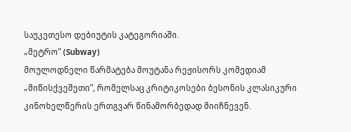საუკეთესო დებიუტის კატეგორიაში.
„მეტრო“ (Subway)
მოულოდნელი წარმატება მოუტანა რეჟისორს კომედიამ „მიწისქვეშეთი“, რომელსაც კრიტიკოსები ბესონის კლასიკური კინოხელწერის ერთგვარ წინამორბედად მიიჩნევენ.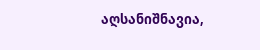აღსანიშნავია,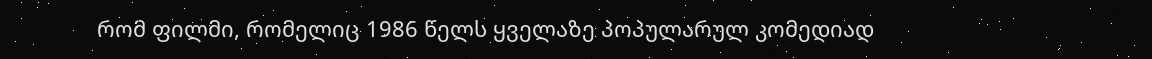რომ ფილმი, რომელიც 1986 წელს ყველაზე პოპულარულ კომედიად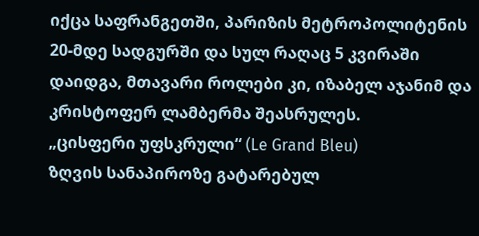იქცა საფრანგეთში, პარიზის მეტროპოლიტენის 20-მდე სადგურში და სულ რაღაც 5 კვირაში დაიდგა, მთავარი როლები კი, იზაბელ აჯანიმ და კრისტოფერ ლამბერმა შეასრულეს.
„ცისფერი უფსკრული“ (Le Grand Bleu)
ზღვის სანაპიროზე გატარებულ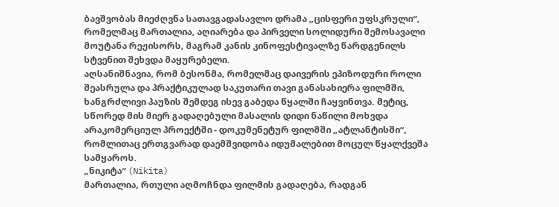ბავშვობას მიეძღვნა სათავგადასავლო დრამა „ცისფერი უფსკრული“, რომელმაც მართალია, აღიარება და პირველი სოლიდური შემოსავალი მოუტანა რეჟისორს, მაგრამ კანის კინოფესტივალზე წარდგენილს სტვენით შეხვდა მაყურებელი.
აღსანიშნავია, რომ ბესონმა, რომელმაც დაივერის ეპიზოდური როლი შეასრულა და პრაქტიკულად საკუთარი თავი განასახიერა ფილმში, ხანგრძლივი პაუზის შემდეგ ისევ გაბედა წყალში ჩაყვინთვა. მეტიც, სწორედ მის მიერ გადაღებული მასალის დიდი ნაწილი მოხვდა არაკომერციულ პროექტში - დოკუმენეტურ ფილმში „ატლანტისში“, რომლითაც ერთგვარად დაემშვიდობა იდუმალებით მოცულ წყალქვეშა სამყაროს.
„ნიკიტა“ (Nikita)
მართალია, რთული აღმოჩნდა ფილმის გადაღება, რადგან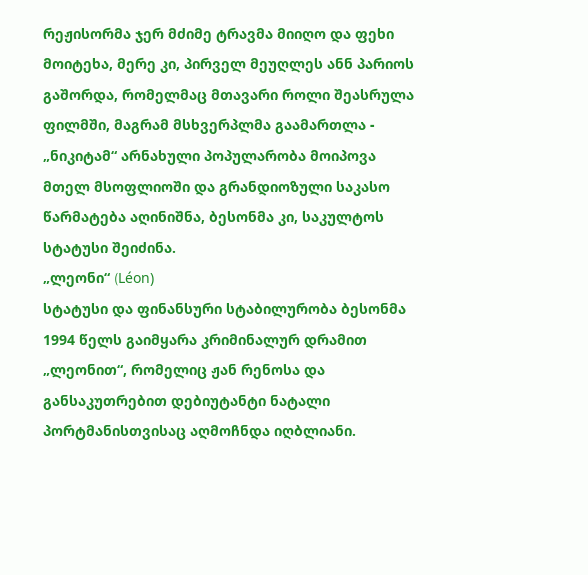რეჟისორმა ჯერ მძიმე ტრავმა მიიღო და ფეხი მოიტეხა, მერე კი, პირველ მეუღლეს ანნ პარიოს გაშორდა, რომელმაც მთავარი როლი შეასრულა ფილმში, მაგრამ მსხვერპლმა გაამართლა - „ნიკიტამ“ არნახული პოპულარობა მოიპოვა მთელ მსოფლიოში და გრანდიოზული საკასო წარმატება აღინიშნა, ბესონმა კი, საკულტოს სტატუსი შეიძინა.
„ლეონი“ (Léon)
სტატუსი და ფინანსური სტაბილურობა ბესონმა 1994 წელს გაიმყარა კრიმინალურ დრამით „ლეონით“, რომელიც ჟან რენოსა და განსაკუთრებით დებიუტანტი ნატალი პორტმანისთვისაც აღმოჩნდა იღბლიანი.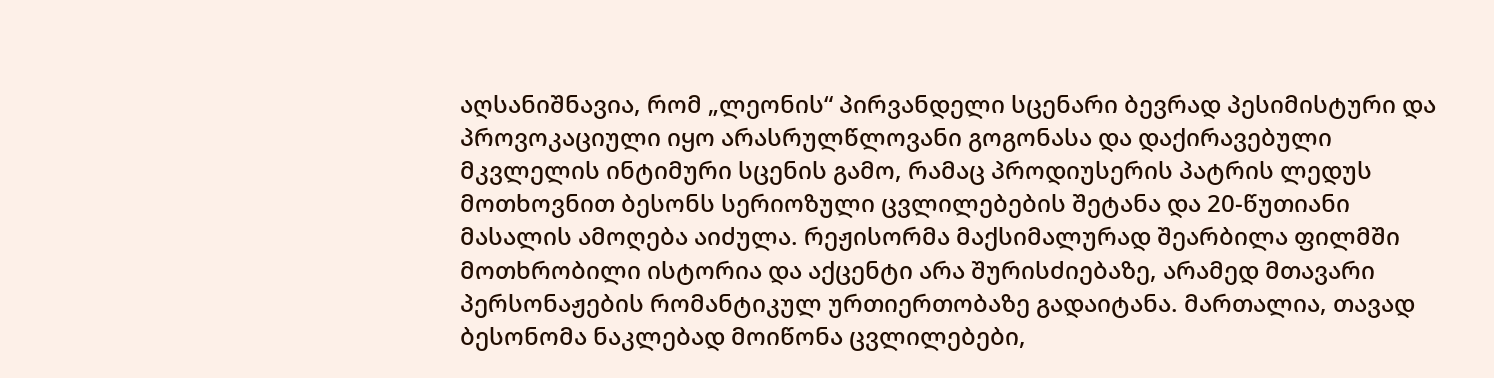აღსანიშნავია, რომ „ლეონის“ პირვანდელი სცენარი ბევრად პესიმისტური და პროვოკაციული იყო არასრულწლოვანი გოგონასა და დაქირავებული მკვლელის ინტიმური სცენის გამო, რამაც პროდიუსერის პატრის ლედუს მოთხოვნით ბესონს სერიოზული ცვლილებების შეტანა და 20-წუთიანი მასალის ამოღება აიძულა. რეჟისორმა მაქსიმალურად შეარბილა ფილმში მოთხრობილი ისტორია და აქცენტი არა შურისძიებაზე, არამედ მთავარი პერსონაჟების რომანტიკულ ურთიერთობაზე გადაიტანა. მართალია, თავად ბესონომა ნაკლებად მოიწონა ცვლილებები,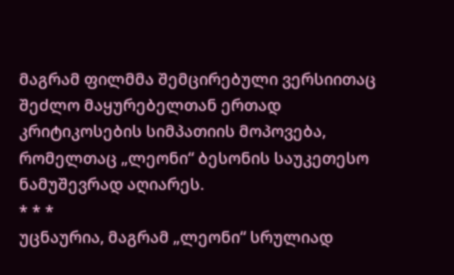მაგრამ ფილმმა შემცირებული ვერსიითაც შეძლო მაყურებელთან ერთად კრიტიკოსების სიმპათიის მოპოვება, რომელთაც „ლეონი“ ბესონის საუკეთესო ნამუშევრად აღიარეს.
* * *
უცნაურია, მაგრამ „ლეონი“ სრულიად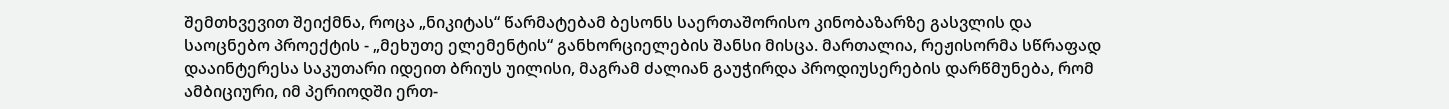შემთხვევით შეიქმნა, როცა „ნიკიტას“ წარმატებამ ბესონს საერთაშორისო კინობაზარზე გასვლის და საოცნებო პროექტის - „მეხუთე ელემენტის“ განხორციელების შანსი მისცა. მართალია, რეჟისორმა სწრაფად დააინტერესა საკუთარი იდეით ბრიუს უილისი, მაგრამ ძალიან გაუჭირდა პროდიუსერების დარწმუნება, რომ ამბიციური, იმ პერიოდში ერთ-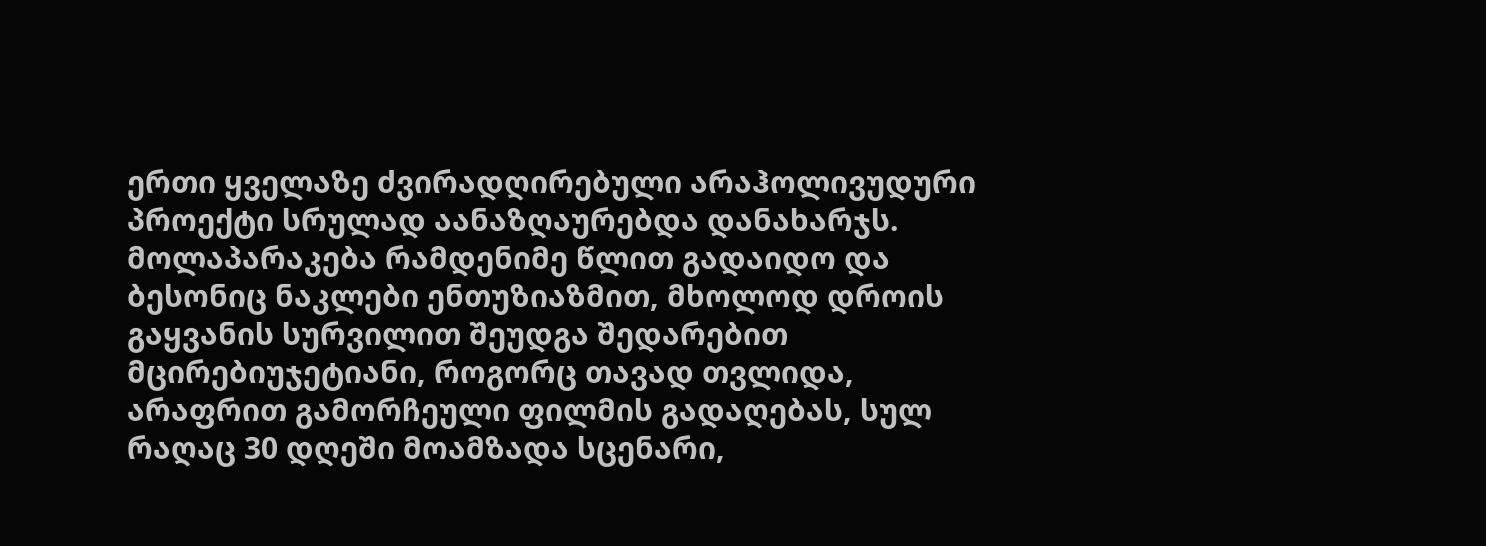ერთი ყველაზე ძვირადღირებული არაჰოლივუდური პროექტი სრულად აანაზღაურებდა დანახარჯს.
მოლაპარაკება რამდენიმე წლით გადაიდო და ბესონიც ნაკლები ენთუზიაზმით, მხოლოდ დროის გაყვანის სურვილით შეუდგა შედარებით მცირებიუჯეტიანი, როგორც თავად თვლიდა, არაფრით გამორჩეული ფილმის გადაღებას, სულ რაღაც 30 დღეში მოამზადა სცენარი,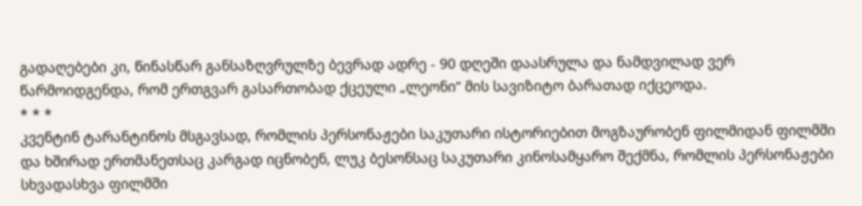გადაღებები კი, წინასწარ განსაზღვრულზე ბევრად ადრე - 90 დღეში დაასრულა და ნამდვილად ვერ წარმოიდგენდა, რომ ერთგვარ გასართობად ქცეული „ლეონი“ მის სავიზიტო ბარათად იქცეოდა.
* * *
კვენტინ ტარანტინოს მსგავსად, რომლის პერსონაჟები საკუთარი ისტორიებით მოგზაურობენ ფილმიდან ფილმში და ხშირად ერთმანეთსაც კარგად იცნობენ, ლუკ ბესონსაც საკუთარი კინოსამყარო შექმნა, რომლის პერსონაჟები სხვადასხვა ფილმში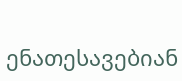ენათესავებიან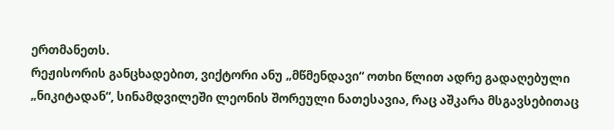ერთმანეთს.
რეჟისორის განცხადებით, ვიქტორი ანუ „მწმენდავი“ ოთხი წლით ადრე გადაღებული „ნიკიტადან“, სინამდვილეში ლეონის შორეული ნათესავია, რაც აშკარა მსგავსებითაც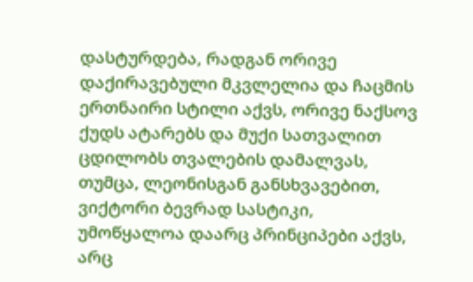დასტურდება, რადგან ორივე დაქირავებული მკვლელია და ჩაცმის ერთნაირი სტილი აქვს, ორივე ნაქსოვ ქუდს ატარებს და მუქი სათვალით ცდილობს თვალების დამალვას, თუმცა, ლეონისგან განსხვავებით, ვიქტორი ბევრად სასტიკი, უმოწყალოა დაარც პრინციპები აქვს, არც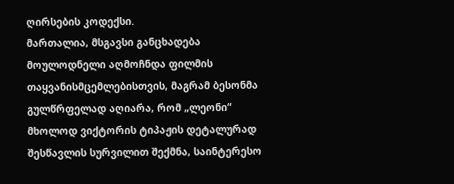ღირსების კოდექსი.
მართალია, მსგავსი განცხადება მოულოდნელი აღმოჩნდა ფილმის თაყვანისმცემლებისთვის, მაგრამ ბესონმა გულწრფელად აღიარა, რომ „ლეონი“ მხოლოდ ვიქტორის ტიპაჟის დეტალურად შესწავლის სურვილით შექმნა, საინტერესო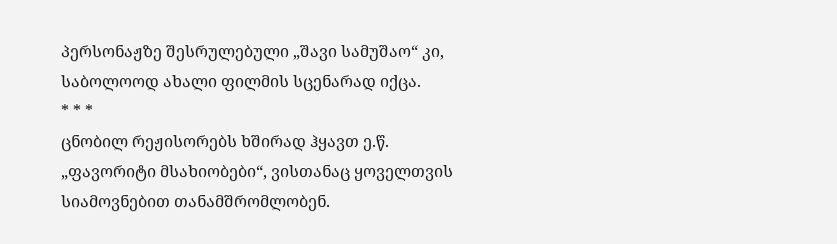პერსონაჟზე შესრულებული „შავი სამუშაო“ კი, საბოლოოდ ახალი ფილმის სცენარად იქცა.
* * *
ცნობილ რეჟისორებს ხშირად ჰყავთ ე.წ. „ფავორიტი მსახიობები“, ვისთანაც ყოველთვის სიამოვნებით თანამშრომლობენ.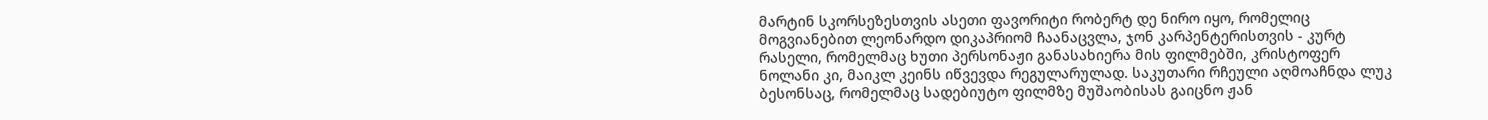მარტინ სკორსეზესთვის ასეთი ფავორიტი რობერტ დე ნირო იყო, რომელიც მოგვიანებით ლეონარდო დიკაპრიომ ჩაანაცვლა, ჯონ კარპენტერისთვის - კურტ რასელი, რომელმაც ხუთი პერსონაჟი განასახიერა მის ფილმებში, კრისტოფერ ნოლანი კი, მაიკლ კეინს იწვევდა რეგულარულად. საკუთარი რჩეული აღმოაჩნდა ლუკ ბესონსაც, რომელმაც სადებიუტო ფილმზე მუშაობისას გაიცნო ჟან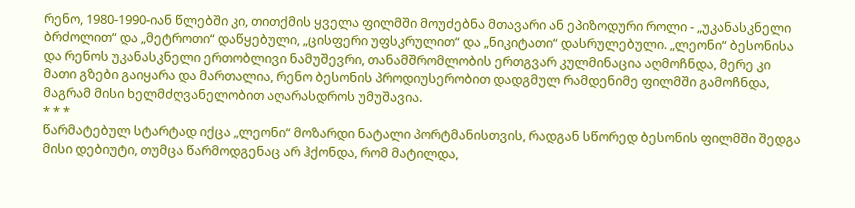რენო, 1980-1990-იან წლებში კი, თითქმის ყველა ფილმში მოუძებნა მთავარი ან ეპიზოდური როლი - „უკანასკნელი ბრძოლით“ და „მეტროთი“ დაწყებული, „ცისფერი უფსკრულით“ და „ნიკიტათი“ დასრულებული. „ლეონი“ ბესონისა და რენოს უკანასკნელი ერთობლივი ნამუშევრი, თანამშრომლობის ერთგვარ კულმინაცია აღმოჩნდა, მერე კი მათი გზები გაიყარა და მართალია, რენო ბესონის პროდიუსერობით დადგმულ რამდენიმე ფილმში გამოჩნდა, მაგრამ მისი ხელმძღვანელობით აღარასდროს უმუშავია.
* * *
წარმატებულ სტარტად იქცა „ლეონი“ მოზარდი ნატალი პორტმანისთვის, რადგან სწორედ ბესონის ფილმში შედგა მისი დებიუტი, თუმცა წარმოდგენაც არ ჰქონდა, რომ მატილდა,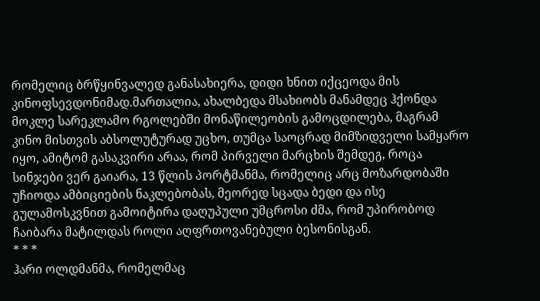რომელიც ბრწყინვალედ განასახიერა, დიდი ხნით იქცეოდა მის კინოფსევდონიმად.მართალია, ახალბედა მსახიობს მანამდეც ჰქონდა მოკლე სარეკლამო რგოლებში მონაწილეობის გამოცდილება, მაგრამ კინო მისთვის აბსოლუტურად უცხო, თუმცა საოცრად მიმზიდველი სამყარო იყო, ამიტომ გასაკვირი არაა, რომ პირველი მარცხის შემდეგ, როცა სინჯები ვერ გაიარა, 13 წლის პორტმანმა, რომელიც არც მოზარდობაში უჩიოდა ამბიციების ნაკლებობას, მეორედ სცადა ბედი და ისე გულამოსკვნით გამოიტირა დაღუპული უმცროსი ძმა, რომ უპირობოდ ჩაიბარა მატილდას როლი აღფრთოვანებული ბესონისგან.
* * *
ჰარი ოლდმანმა, რომელმაც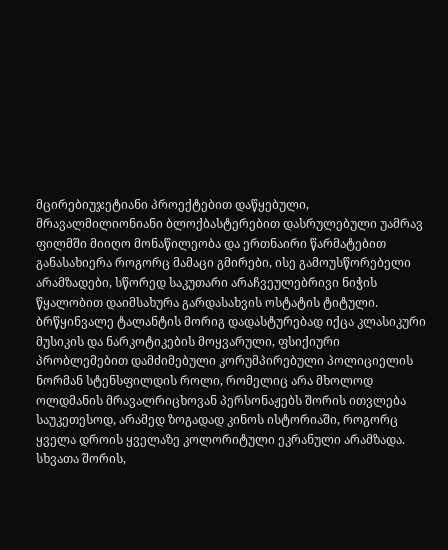მცირებიუჯეტიანი პროექტებით დაწყებული, მრავალმილიონიანი ბლოქბასტერებით დასრულებული უამრავ ფილმში მიიღო მონაწილეობა და ერთნაირი წარმატებით განასახიერა როგორც მამაცი გმირები, ისე გამოუსწორებელი არამზადები, სწორედ საკუთარი არაჩვეულებრივი ნიჭის წყალობით დაიმსახურა გარდასახვის ოსტატის ტიტული.
ბრწყინვალე ტალანტის მორიგ დადასტურებად იქცა კლასიკური მუსიკის და ნარკოტიკების მოყვარული, ფსიქიური პრობლემებით დამძიმებული კორუმპირებული პოლიციელის ნორმან სტენსფილდის როლი, რომელიც არა მხოლოდ ოლდმანის მრავალრიცხოვან პერსონაჟებს შორის ითვლება საუკეთესოდ, არამედ ზოგადად კინოს ისტორიაში, როგორც ყველა დროის ყველაზე კოლორიტული ეკრანული არამზადა.
სხვათა შორის,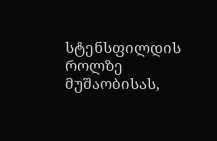სტენსფილდის როლზე მუშაობისას,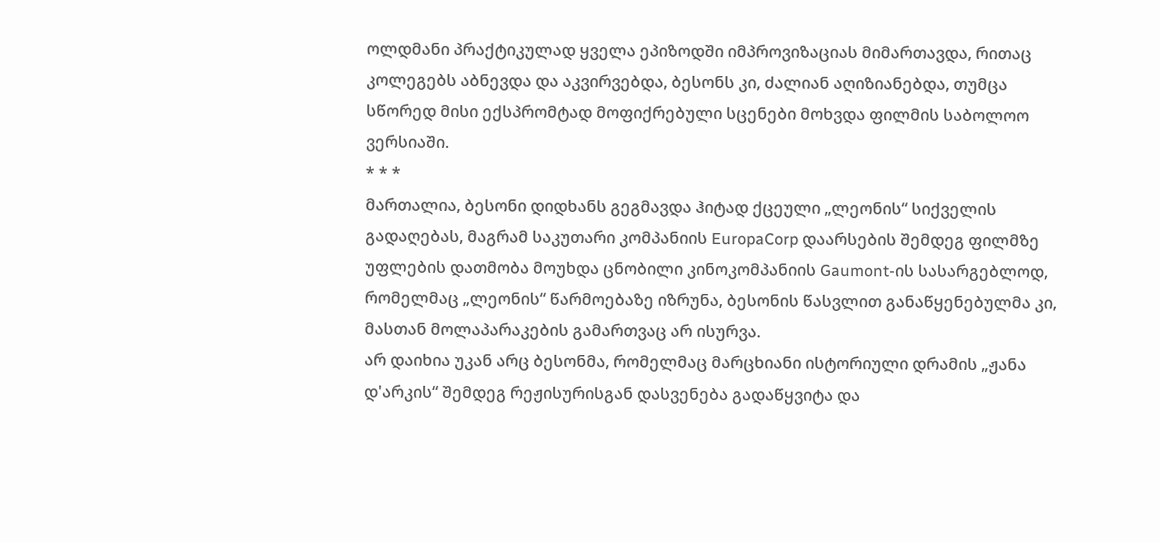ოლდმანი პრაქტიკულად ყველა ეპიზოდში იმპროვიზაციას მიმართავდა, რითაც კოლეგებს აბნევდა და აკვირვებდა, ბესონს კი, ძალიან აღიზიანებდა, თუმცა სწორედ მისი ექსპრომტად მოფიქრებული სცენები მოხვდა ფილმის საბოლოო ვერსიაში.
* * *
მართალია, ბესონი დიდხანს გეგმავდა ჰიტად ქცეული „ლეონის“ სიქველის გადაღებას, მაგრამ საკუთარი კომპანიის EuropaCorp დაარსების შემდეგ ფილმზე უფლების დათმობა მოუხდა ცნობილი კინოკომპანიის Gaumont-ის სასარგებლოდ, რომელმაც „ლეონის“ წარმოებაზე იზრუნა, ბესონის წასვლით განაწყენებულმა კი, მასთან მოლაპარაკების გამართვაც არ ისურვა.
არ დაიხია უკან არც ბესონმა, რომელმაც მარცხიანი ისტორიული დრამის „ჟანა დ'არკის“ შემდეგ რეჟისურისგან დასვენება გადაწყვიტა და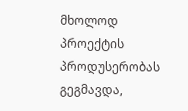მხოლოდ პროექტის პროდუსერობას გეგმავდა,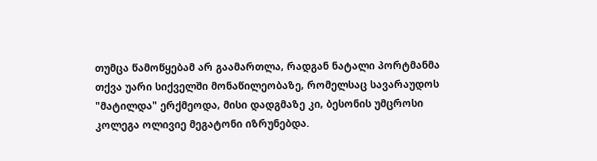თუმცა წამოწყებამ არ გაამართლა, რადგან ნატალი პორტმანმა თქვა უარი სიქველში მონაწილეობაზე, რომელსაც სავარაუდოს "მატილდა" ერქმეოდა, მისი დადგმაზე კი, ბესონის უმცროსი კოლეგა ოლივიე მეგატონი იზრუნებდა.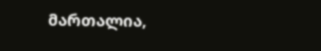მართალია,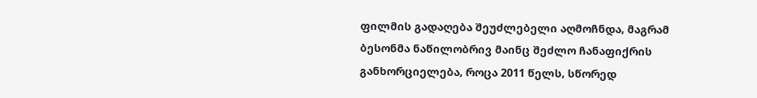ფილმის გადაღება შეუძლებელი აღმოჩნდა, მაგრამ ბესონმა ნაწილობრივ მაინც შეძლო ჩანაფიქრის განხორციელება, როცა 2011 წელს, სწორედ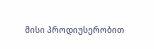მისი პროდიუსერობით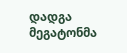დადგა მეგატონმა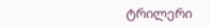ტრილერი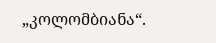„კოლომბიანა“.